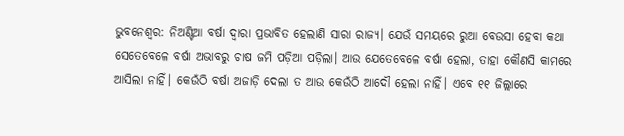ଭୁବନେଶ୍ବର: ନିଅଣ୍ଟିଆ ବର୍ଷା ଦ୍ବାରା ପ୍ରଭାବିତ ହେଲାଣି ସାରା ରାଜ୍ୟ। ଯେଉଁ ସମୟରେ ରୁଆ ବେଉସା ହେବା କଥା ସେତେବେଳେ ବର୍ଷା ଅଭାବରୁ ଚାଷ ଜମି ପଡ଼ିଆ ପଡ଼ିଲା। ଆଉ ଯେତେବେଳେ ବର୍ଷା ହେଲା, ତାହା କୌଣସି କାମରେ ଆସିଲା ନାହିଁ। କେଉଁଠି ବର୍ଷା ଅଜାଡ଼ି ଦେଲା ତ ଆଉ କେଉଁଠି ଆଦୌ ହେଲା ନାହିଁ। ଏବେ ୧୧ ଜିଲ୍ଲାରେ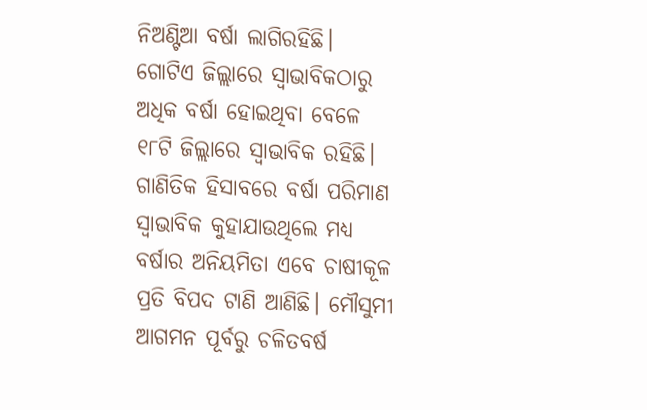ନିଅଣ୍ଟିଆ ବର୍ଷା ଲାଗିରହିଛି। ଗୋଟିଏ ଜିଲ୍ଲାରେ ସ୍ବାଭାବିକଠାରୁ ଅଧିକ ବର୍ଷା ହୋଇଥିବା ବେଳେ ୧୮ଟି ଜିଲ୍ଲାରେ ସ୍ବାଭାବିକ ରହିଛି। ଗାଣିତିକ ହିସାବରେ ବର୍ଷା ପରିମାଣ ସ୍ବାଭାବିକ କୁହାଯାଉଥିଲେ ମଧ୍ୟ ବର୍ଷାର ଅନିୟମିତା ଏବେ ଚାଷୀକୂଳ ପ୍ରତି ବିପଦ ଟାଣି ଆଣିଛି। ମୌସୁମୀ ଆଗମନ ପୂର୍ବରୁ ଚଳିତବର୍ଷ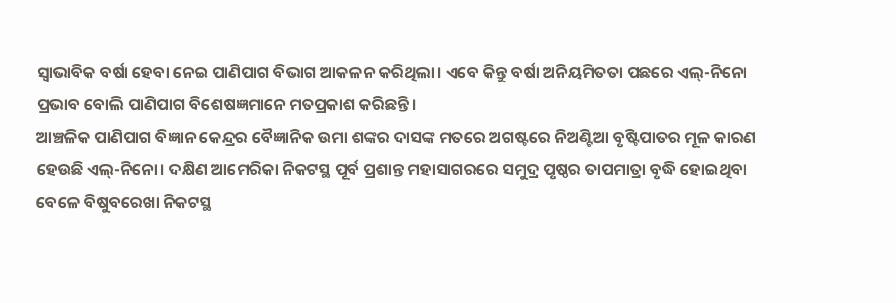ସ୍ବାଭାବିକ ବର୍ଷା ହେବା ନେଇ ପାଣିପାଗ ବିଭାଗ ଆକଳନ କରିଥିଲା। ଏବେ କିନ୍ତୁ ବର୍ଷା ଅନିୟମିତତା ପଛରେ ଏଲ୍-ନିନୋ ପ୍ରଭାବ ବୋଲି ପାଣିପାଗ ବିଶେଷଜ୍ଞମାନେ ମତପ୍ରକାଶ କରିଛନ୍ତି।
ଆଞ୍ଚଳିକ ପାଣିପାଗ ବିଜ୍ଞାନ କେନ୍ଦ୍ରର ବୈଜ୍ଞାନିକ ଉମା ଶଙ୍କର ଦାସଙ୍କ ମତରେ ଅଗଷ୍ଟରେ ନିଅଣ୍ଟିଆ ବୃଷ୍ଟିପାତର ମୂଳ କାରଣ ହେଉଛି ଏଲ୍-ନିନୋ। ଦକ୍ଷିଣ ଆମେରିକା ନିକଟସ୍ଥ ପୂର୍ବ ପ୍ରଶାନ୍ତ ମହାସାଗରରେ ସମୁଦ୍ର ପୃଷ୍ଠର ତାପମାତ୍ରା ବୃଦ୍ଧି ହୋଇଥିବା ବେଳେ ବିଷୁବରେଖା ନିକଟସ୍ଥ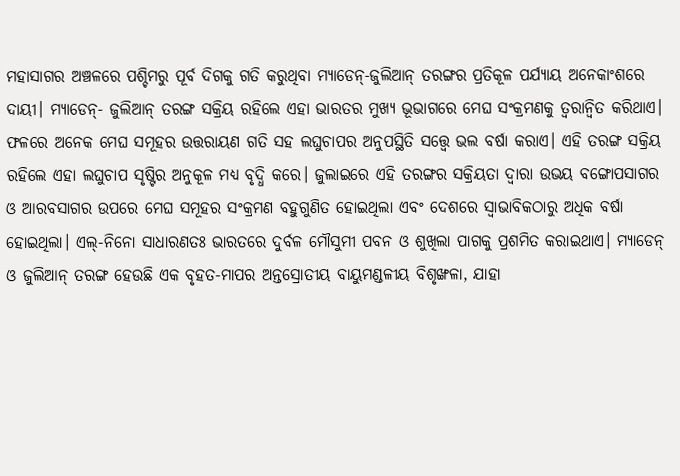ମହାସାଗର ଅଞ୍ଚଳରେ ପଶ୍ଚିମରୁ ପୂର୍ବ ଦିଗକୁ ଗତି କରୁଥିବା ମ୍ୟାଡେନ୍-ଜୁଲିଆନ୍ ତରଙ୍ଗର ପ୍ରତିକୂଳ ପର୍ଯ୍ୟାୟ ଅନେକାଂଶରେ ଦାୟୀ। ମ୍ୟାଡେନ୍- ଜୁଲିଆନ୍ ତରଙ୍ଗ ସକ୍ରିୟ ରହିଲେ ଏହା ଭାରତର ମୁଖ୍ୟ ଭୂଭାଗରେ ମେଘ ସଂକ୍ରମଣକୁ ତ୍ୱରାନ୍ୱିତ କରିଥାଏ। ଫଳରେ ଅନେକ ମେଘ ସମୂହର ଉତ୍ତରାୟଣ ଗତି ସହ ଲଘୁଚାପର ଅନୁପସ୍ଥିତି ସତ୍ତ୍ବେ ଭଲ ବର୍ଷା କରାଏ। ଏହି ତରଙ୍ଗ ସକ୍ରିୟ ରହିଲେ ଏହା ଲଘୁଚାପ ସୃଷ୍ଟିର ଅନୁକୂଳ ମଧ୍ୟ ବୃଦ୍ଧି କରେ। ଜୁଲାଇରେ ଏହି ତରଙ୍ଗର ସକ୍ରିୟତା ଦ୍ବାରା ଉଭୟ ବଙ୍ଗୋପସାଗର ଓ ଆରବସାଗର ଉପରେ ମେଘ ସମୂହର ସଂକ୍ରମଣ ବହୁଗୁଣିତ ହୋଇଥିଲା ଏବଂ ଦେଶରେ ସ୍ୱାଭାବିକଠାରୁ ଅଧିକ ବର୍ଷା ହୋଇଥିଲା। ଏଲ୍-ନିନୋ ସାଧାରଣତଃ ଭାରତରେ ଦୁର୍ବଳ ମୌସୁମୀ ପବନ ଓ ଶୁଖିଲା ପାଗକୁ ପ୍ରଶମିତ କରାଇଥାଏ। ମ୍ୟାଡେନ୍ ଓ ଜୁଲିଆନ୍ ତରଙ୍ଗ ହେଉଛି ଏକ ବୃହତ-ମାପର ଅନ୍ତସ୍ରୋତୀୟ ବାୟୁମଣ୍ଡଳୀୟ ବିଶୃଙ୍ଖଳା, ଯାହା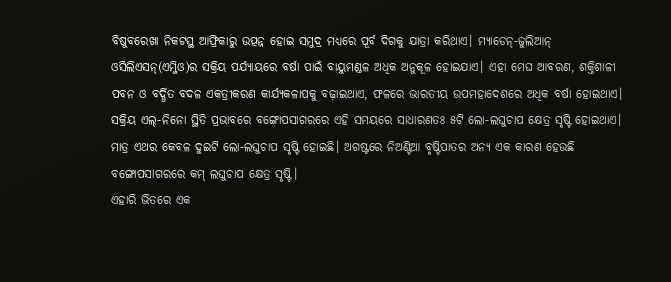ବିଷୁବରେଖା ନିକଟସ୍ଥ ଆଫ୍ରିକାରୁ ଉତ୍ପନ୍ନ ହୋଇ ସମୁଦ୍ର ମଧ୍ୟରେ ପୂର୍ବ ଦିଗକୁ ଯାତ୍ରା କରିଥାଏ। ମ୍ୟାଡେନ୍-ଜୁଲିଆନ୍ ଓସିଲିଏସନ୍(ଏମ୍ଜିଓ)ର ସକ୍ରିୟ ପର୍ଯ୍ୟାୟରେ ବର୍ଷା ପାଇଁ ବାୟୁମଣ୍ଡଳ ଅଧିକ ଅନୁକୂଳ ହୋଇଯାଏ। ଏହା ମେଘ ଆବରଣ, ଶକ୍ତିଶାଳୀ ପବନ ଓ ବର୍ଦ୍ଧିତ ବଦଳ ଏକତ୍ରୀକରଣ କାର୍ଯ୍ୟକଳାପକୁ ବଢ଼ାଇଥାଏ, ଫଳରେ ଭାରତୀୟ ଉପମହାଦେଶରେ ଅଧିକ ବର୍ଷା ହୋଇଥାଏ। ସକ୍ରିୟ ଏଲ୍-ନିନୋ ସ୍ଥିତି ପ୍ରଭାବରେ ବଙ୍ଗୋପସାଗରରେ ଏହି ସମୟରେ ସାଧାରଣତଃ ୫ଟି ଲୋ-ଲଘୁଚାପ କ୍ଷେତ୍ର ସୃଷ୍ଟି ହୋଇଥାଏ। ମାତ୍ର ଏଥର କେବଳ ଦୁଇଟି ଲୋ-ଲଘୁଚାପ ସୃଷ୍ଟି ହୋଇଛି। ଅଗଷ୍ଟରେ ନିଅଣ୍ଟିଆ ବୃଷ୍ଟିପାତର ଅନ୍ୟ ଏକ କାରଣ ହେଉଛି ବଙ୍ଗୋପସାଗରରେ କମ୍ ଲଘୁଚାପ କ୍ଷେତ୍ର ସୃଷ୍ଟି।
ଏହାରି ଭିତରେ ଏକ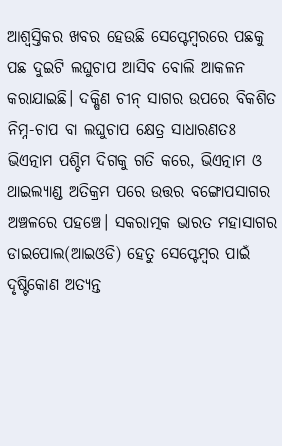ଆଶ୍ବସ୍ତିକର ଖବର ହେଉଛି ସେପ୍ଟେମ୍ବରରେ ପଛକୁ ପଛ ଦୁଇଟି ଲଘୁଚାପ ଆସିବ ବୋଲି ଆକଳନ କରାଯାଇଛି। ଦକ୍ଷିଣ ଚୀନ୍ ସାଗର ଉପରେ ବିକଶିତ ନିମ୍ନ-ଚାପ ବା ଲଘୁଚାପ କ୍ଷେତ୍ର ସାଧାରଣତଃ ଭିଏତ୍ନାମ ପଶ୍ଚିମ ଦିଗକୁ ଗତି କରେ, ଭିଏତ୍ନାମ ଓ ଥାଇଲ୍ୟାଣ୍ଡ ଅତିକ୍ରମ ପରେ ଉତ୍ତର ବଙ୍ଗୋପସାଗର ଅଞ୍ଚଳରେ ପହଞ୍ଚେ। ସକରାତ୍ମକ ଭାରତ ମହାସାଗର ଡାଇପୋଲ(ଆଇଓଡି) ହେତୁ ସେପ୍ଟେମ୍ବର ପାଇଁ ଦୃଷ୍ଟିକୋଣ ଅତ୍ୟନ୍ତ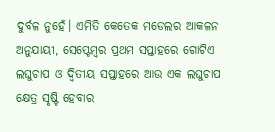ଦୁର୍ବଳ ନୁହେଁ। ଏମିତି କେତେକ ମଡେଲର ଆକଳନ ଅନୁଯାୟୀ, ସେପ୍ଟେମ୍ବର ପ୍ରଥମ ସପ୍ତାହରେ ଗୋଟିଏ ଲଘୁଚାପ ଓ ଦ୍ୱିତୀୟ ସପ୍ତାହରେ ଆଉ ଏକ ଲଘୁଚାପ କ୍ଷେତ୍ର ସୃଷ୍ଟି ହେବାର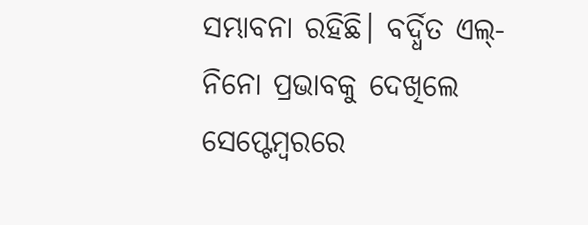ସମ୍ଭାବନା ରହିଛି। ବର୍ଦ୍ଧିତ ଏଲ୍-ନିନୋ ପ୍ରଭାବକୁ ଦେଖିଲେ ସେପ୍ଟେମ୍ବରରେ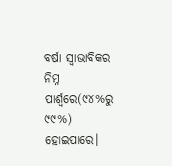ବର୍ଷା ସ୍ୱାଭାବିକର ନିମ୍ନ ପାର୍ଶ୍ୱରେ(୯୪%ରୁ ୯୯%) ହୋଇପାରେ।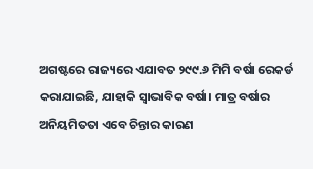ଅଗଷ୍ଟରେ ରାଜ୍ୟରେ ଏଯାବତ ୨୯୯.୬ ମିମି ବର୍ଷା ରେକର୍ଡ କରାଯାଇଛି, ଯାହାକି ସ୍ୱାଭାବିକ ବର୍ଷା। ମାତ୍ର ବର୍ଷାର ଅନିୟମିତତା ଏବେ ଚିନ୍ତାର କାରଣ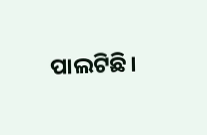ପାଲଟିଛି।